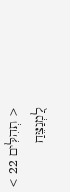< תְהִלִּים 22 >
לַ֭מְנַצֵּחַ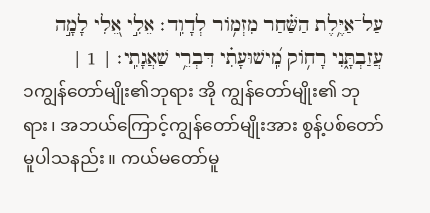עַל־אַיֶּ֥לֶת הַשַּׁ֗חַר מִזְמ֥וֹר לְדָוִֽד׃ אֵלִ֣י אֵ֭לִי לָמָ֣ה עֲזַבְתָּ֑נִי רָח֥וֹק מִֽ֝ישׁוּעָתִ֗י דִּבְרֵ֥י שַׁאֲגָתִֽי׃ | 1 |
၁ကျွန်တော်မျိုး၏ဘုရား အို ကျွန်တော်မျိုး၏ ဘုရား၊ အဘယ်ကြောင့်ကျွန်တော်မျိုးအား စွန့်ပစ်တော်မူပါသနည်း။ ကယ်မတော်မူ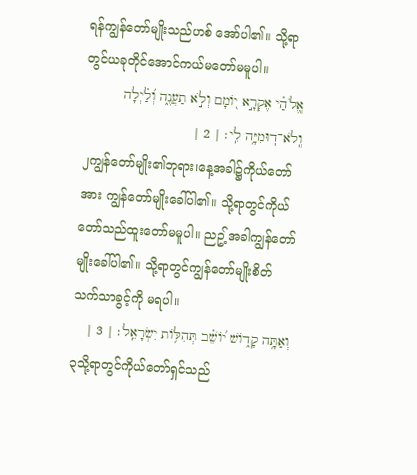ရန်ကျွန်တော်မျိုးသည်ဟစ် အော်ပါ၏။ သို့ရာတွင်ယခုတိုင်အောင်ကယ်မတော်မမူပါ။
אֱֽלֹהַ֗י אֶקְרָ֣א י֭וֹמָם וְלֹ֣א תַעֲנֶ֑ה וְ֝לַ֗יְלָה וְֽלֹא־דֽוּמִיָּ֥ה לִֽי׃ | 2 |
၂ကျွန်တော်မျိုး၏ဘုရား၊နေ့အခါ၌ကိုယ်တော် အား ကျွန်တော်မျိုးခေါ်ပါ၏။ သို့ရာတွင်ကိုယ်တော်သည်ထူးတော်မမူပါ။ ညဥ့်အခါကျွန်တော်မျိုးခေါ်ပါ၏။ သို့ရာတွင်ကျွန်တော်မျိုးစိတ်သက်သာခွင့်ကို မရပါ။
וְאַתָּ֥ה קָד֑וֹשׁ י֝וֹשֵׁ֗ב תְּהִלּ֥וֹת יִשְׂרָאֵֽל׃ | 3 |
၃သို့ရာတွင်ကိုယ်တော်ရှင်သည်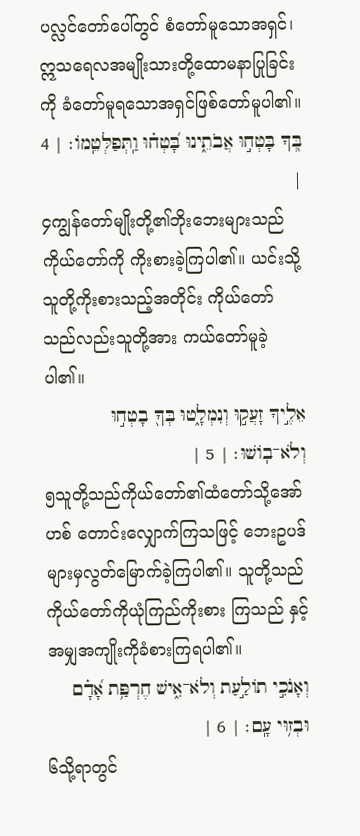ပလ္လင်တော်ပေါ်တွင် စံတော်မူသောအရှင်၊ ဣသရေလအမျိုးသားတို့ထောမနာပြုခြင်းကို ခံတော်မူရသောအရှင်ဖြစ်တော်မူပါ၏။
בְּ֭ךָ בָּטְח֣וּ אֲבֹתֵ֑ינוּ בָּ֝טְח֗וּ וַֽתְּפַלְּטֵֽמוֹ׃ | 4 |
၄ကျွန်တော်မျိုးတို့၏ဘိုးဘေးများသည်ကိုယ်တော်ကို ကိုးစားခဲ့ကြပါ၏။ ယင်းသို့သူတို့ကိုးစားသည့်အတိုင်း ကိုယ်တော်သည်လည်းသူတို့အား ကယ်တော်မူခဲ့ပါ၏။
אֵלֶ֣יךָ זָעֲק֣וּ וְנִמְלָ֑טוּ בְּךָ֖ בָטְח֣וּ וְלֹא־בֽוֹשׁוּ׃ | 5 |
၅သူတို့သည်ကိုယ်တော်၏ထံတော်သို့အော်ဟစ် တောင်းလျှောက်ကြသဖြင့် ဘေးဥပဒ်များမှလွတ်မြောက်ခဲ့ကြပါ၏။ သူတို့သည်ကိုယ်တော်ကိုယုံကြည်ကိုးစား ကြသည် နှင့်အမျှအကျိုးကိုခံစားကြရပါ၏။
וְאָנֹכִ֣י תוֹלַ֣עַת וְלֹא־אִ֑ישׁ חֶרְפַּ֥ת אָ֝דָ֗ם וּבְז֥וּי עָֽם׃ | 6 |
၆သို့ရာတွင်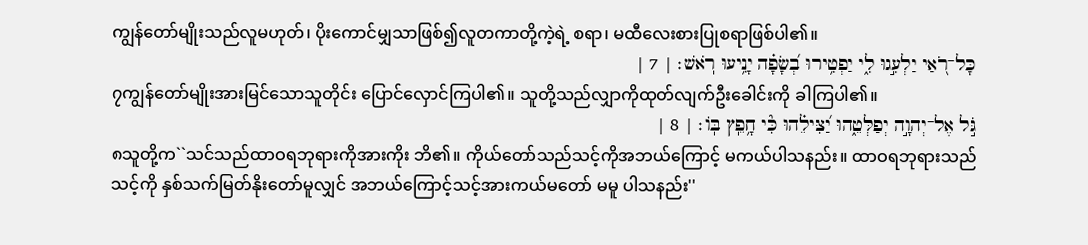ကျွန်တော်မျိုးသည်လူမဟုတ်၊ ပိုးကောင်မျှသာဖြစ်၍လူတကာတို့ကဲ့ရဲ့ စရာ၊ မထီလေးစားပြုစရာဖြစ်ပါ၏။
כָּל־רֹ֭אַי יַלְעִ֣גוּ לִ֑י יַפְטִ֥ירוּ בְ֝שָׂפָ֗ה יָנִ֥יעוּ רֹֽאשׁ׃ | 7 |
၇ကျွန်တော်မျိုးအားမြင်သောသူတိုင်း ပြောင်လှောင်ကြပါ၏။ သူတို့သည်လျှာကိုထုတ်လျက်ဦးခေါင်းကို ခါကြပါ၏။
גֹּ֣ל אֶל־יְהוָ֣ה יְפַלְּטֵ֑הוּ יַ֝צִּילֵ֗הוּ כִּ֘י חָ֥פֵֽץ בּֽוֹ׃ | 8 |
၈သူတို့က``သင်သည်ထာဝရဘုရားကိုအားကိုး ဘိ၏။ ကိုယ်တော်သည်သင့်ကိုအဘယ်ကြောင့် မကယ်ပါသနည်း။ ထာဝရဘုရားသည်သင့်ကို နှစ်သက်မြတ်နိုးတော်မူလျှင် အဘယ်ကြောင့်သင့်အားကယ်မတော် မမူ ပါသနည်း''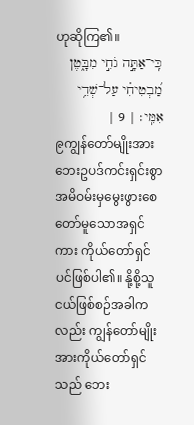ဟုဆိုကြ၏။
כִּֽי־אַתָּ֣ה גֹחִ֣י מִבָּ֑טֶן מַ֝בְטִיחִ֗י עַל־שְׁדֵ֥י אִמִּֽי׃ | 9 |
၉ကျွန်တော်မျိုးအားဘေးဥပဒ်ကင်းရှင်းစွာ အမိဝမ်းမှမွေးဖွားစေတော်မူသောအရှင် ကား ကိုယ်တော်ရှင်ပင်ဖြစ်ပါ၏။ နို့စို့သူငယ်ဖြစ်စဉ်အခါကလည်း ကျွန်တော်မျိုးအားကိုယ်တော်ရှင်သည် ဘေး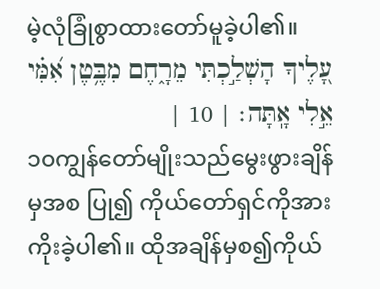မဲ့လုံခြုံစွာထားတော်မူခဲ့ပါ၏။
עָ֭לֶיךָ הָשְׁלַ֣כְתִּי מֵרָ֑חֶם מִבֶּ֥טֶן אִ֝מִּ֗י אֵ֣לִי אָֽתָּה׃ | 10 |
၁၀ကျွန်တော်မျိုးသည်မွေးဖွားချိန်မှအစ ပြု၍ ကိုယ်တော်ရှင်ကိုအားကိုးခဲ့ပါ၏။ ထိုအချိန်မှစ၍ကိုယ်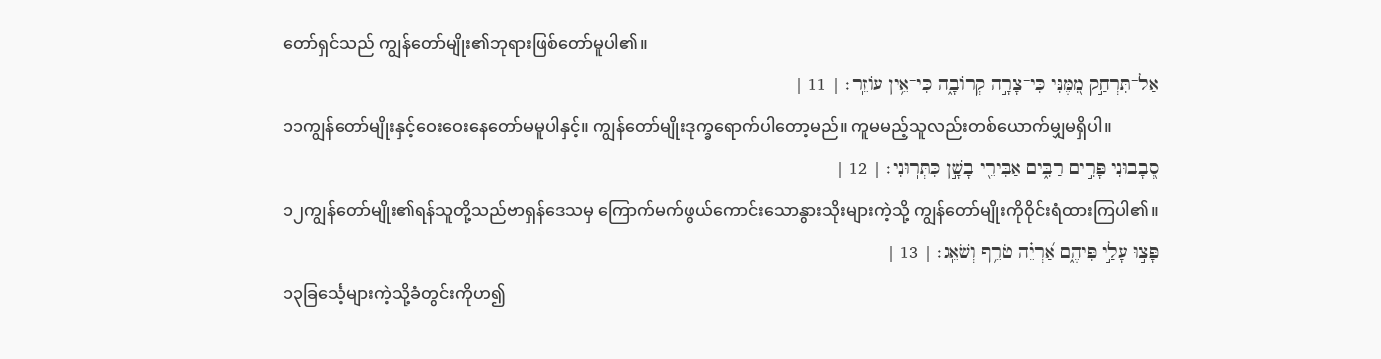တော်ရှင်သည် ကျွန်တော်မျိုး၏ဘုရားဖြစ်တော်မူပါ၏။
אַל־תִּרְחַ֣ק מִ֭מֶּנִּי כִּי־צָרָ֣ה קְרוֹבָ֑ה כִּי־אֵ֥ין עוֹזֵֽר׃ | 11 |
၁၁ကျွန်တော်မျိုးနှင့်ဝေးဝေးနေတော်မမူပါနှင့်။ ကျွန်တော်မျိုးဒုက္ခရောက်ပါတော့မည်။ ကူမမည့်သူလည်းတစ်ယောက်မျှမရှိပါ။
סְ֭בָבוּנִי פָּרִ֣ים רַבִּ֑ים אַבִּירֵ֖י בָשָׁ֣ן כִּתְּרֽוּנִי׃ | 12 |
၁၂ကျွန်တော်မျိုး၏ရန်သူတို့သည်ဗာရှန်ဒေသမှ ကြောက်မက်ဖွယ်ကောင်းသောနွားသိုးများကဲ့သို့ ကျွန်တော်မျိုးကိုဝိုင်းရံထားကြပါ၏။
פָּצ֣וּ עָלַ֣י פִּיהֶ֑ם אַ֝רְיֵ֗ה טֹרֵ֥ף וְשֹׁאֵֽג׃ | 13 |
၁၃ခြင်္သေ့များကဲ့သို့ခံတွင်းကိုဟ၍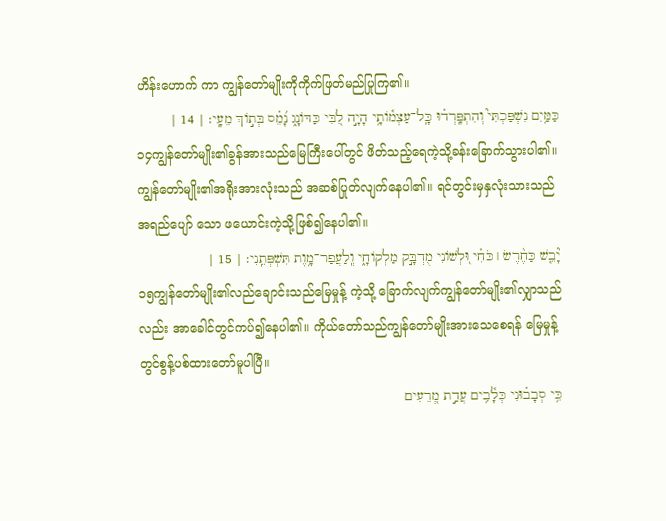ဟိန်းဟောက် ကာ ကျွန်တော်မျိုးကိုကိုက်ဖြတ်မည်ပြုကြ၏။
כַּמַּ֥יִם נִשְׁפַּכְתִּי֮ וְהִתְפָּֽרְד֗וּ כָּֽל־עַצְמ֫וֹתָ֥י הָיָ֣ה לִ֭בִּי כַּדּוֹנָ֑ג נָ֝מֵ֗ס בְּת֣וֹךְ מֵעָֽי׃ | 14 |
၁၄ကျွန်တော်မျိုး၏ခွန်အားသည်မြေကြီးပေါ်တွင် ဖိတ်သည့်ရေကဲ့သို့ခန်းခြောက်သွားပါ၏။ ကျွန်တော်မျိုး၏အရိုးအားလုံးသည် အဆစ်ပြုတ်လျက်နေပါ၏။ ရင်တွင်းမှနှလုံးသားသည်အရည်ပျော် သော ဖယောင်းကဲ့သို့ဖြစ်၍နေပါ၏။
יָ֘בֵ֤שׁ כַּחֶ֨רֶשׂ ׀ כֹּחִ֗י וּ֭לְשׁוֹנִי מֻדְבָּ֣ק מַלְקוֹחָ֑י וְֽלַעֲפַר־מָ֥וֶת תִּשְׁפְּתֵֽנִי׃ | 15 |
၁၅ကျွန်တော်မျိုး၏လည်ချောင်းသည်မြေမှုန့် ကဲ့သို့ ခြောက်လျက်ကျွန်တော်မျိုး၏လျှာသည်လည်း အာခေါင်တွင်ကပ်၍နေပါ၏။ ကိုယ်တော်သည်ကျွန်တော်မျိုးအားသေစေရန် မြေမှုန့်တွင်စွန့်ပစ်ထားတော်မူပါပြီ။
כִּ֥י סְבָב֗וּנִי כְּלָ֫בִ֥ים עֲדַ֣ת מְ֭רֵעִים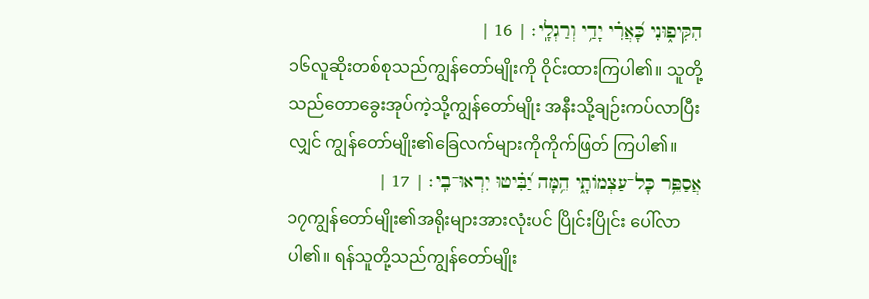הִקִּיפ֑וּנִי כָּ֝אֲרִ֗י יָדַ֥י וְרַגְלָֽי׃ | 16 |
၁၆လူဆိုးတစ်စုသည်ကျွန်တော်မျိုးကို ဝိုင်းထားကြပါ၏။ သူတို့သည်တောခွေးအုပ်ကဲ့သို့ကျွန်တော်မျိုး အနီးသို့ချဉ်းကပ်လာပြီးလျှင် ကျွန်တော်မျိုး၏ခြေလက်များကိုကိုက်ဖြတ် ကြပါ၏။
אֲסַפֵּ֥ר כָּל־עַצְמוֹתָ֑י הֵ֥מָּה יַ֝בִּ֗יטוּ יִרְאוּ־בִֽי׃ | 17 |
၁၇ကျွန်တော်မျိုး၏အရိုးများအားလုံးပင် ပြိုင်းပြိုင်း ပေါ်လာပါ၏။ ရန်သူတို့သည်ကျွန်တော်မျိုး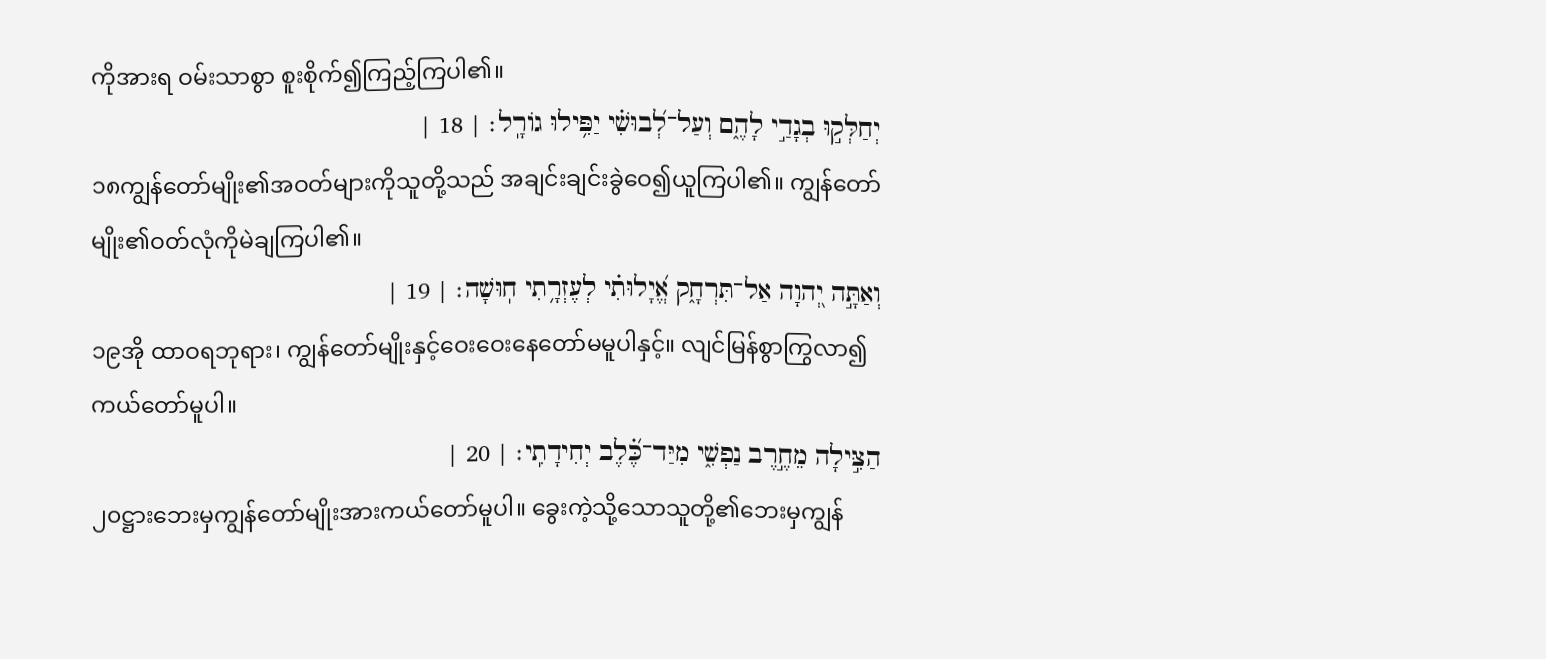ကိုအားရ ဝမ်းသာစွာ စူးစိုက်၍ကြည့်ကြပါ၏။
יְחַלְּק֣וּ בְגָדַ֣י לָהֶ֑ם וְעַל־לְ֝בוּשִׁ֗י יַפִּ֥ילוּ גוֹרָֽל׃ | 18 |
၁၈ကျွန်တော်မျိုး၏အဝတ်များကိုသူတို့သည် အချင်းချင်းခွဲဝေ၍ယူကြပါ၏။ ကျွန်တော်မျိုး၏ဝတ်လုံကိုမဲချကြပါ၏။
וְאַתָּ֣ה יְ֭הוָה אַל־תִּרְחָ֑ק אֱ֝יָלוּתִ֗י לְעֶזְרָ֥תִי חֽוּשָׁה׃ | 19 |
၁၉အို ထာဝရဘုရား၊ ကျွန်တော်မျိုးနှင့်ဝေးဝေးနေတော်မမူပါနှင့်။ လျင်မြန်စွာကြွလာ၍ကယ်တော်မူပါ။
הַצִּ֣ילָה מֵחֶ֣רֶב נַפְשִׁ֑י מִיַּד־כֶּ֝֗לֶב יְחִידָתִֽי׃ | 20 |
၂၀ဋ္ဌားဘေးမှကျွန်တော်မျိုးအားကယ်တော်မူပါ။ ခွေးကဲ့သို့သောသူတို့၏ဘေးမှကျွန်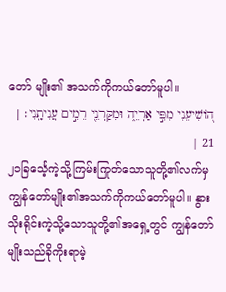တော် မျိုး၏ အသက်ကိုကယ်တော်မူပါ။
ה֭וֹשִׁיעֵנִי מִפִּ֣י אַרְיֵ֑ה וּמִקַּרְנֵ֖י רֵמִ֣ים עֲנִיתָֽנִי׃ | 21 |
၂၁ခြင်္သေ့ကဲ့သို့ကြမ်းကြုတ်သောသူတို့၏လက်မှ ကျွန်တော်မျိုး၏အသက်ကိုကယ်တော်မူပါ။ နွားသိုးရိုင်းကဲ့သို့သောသူတို့၏အရှေ့တွင် ကျွန်တော်မျိုးသည်ခိုကိုးရာမဲ့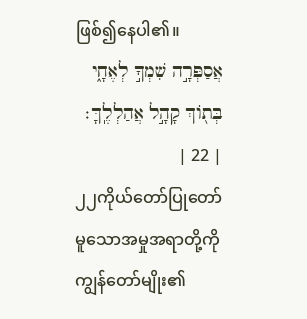ဖြစ်၍နေပါ၏။
אֲסַפְּרָ֣ה שִׁמְךָ֣ לְאֶחָ֑י בְּת֖וֹךְ קָהָ֣ל אֲהַלְלֶֽךָּ׃ | 22 |
၂၂ကိုယ်တော်ပြုတော်မူသောအမှုအရာတို့ကို ကျွန်တော်မျိုး၏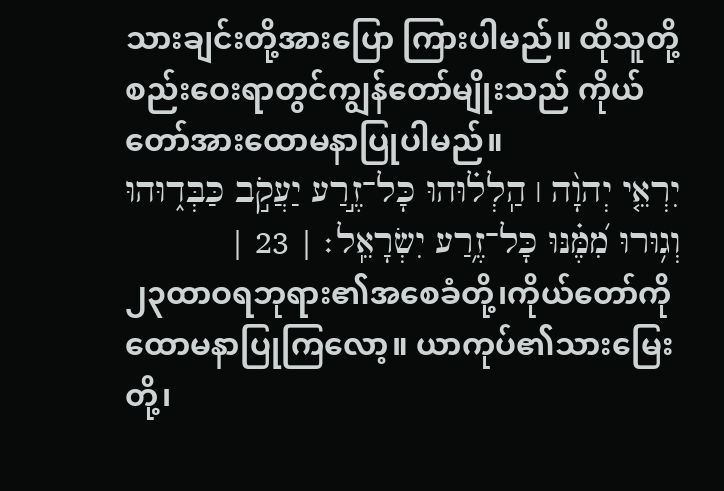သားချင်းတို့အားပြော ကြားပါမည်။ ထိုသူတို့စည်းဝေးရာတွင်ကျွန်တော်မျိုးသည် ကိုယ်တော်အားထောမနာပြုပါမည်။
יִרְאֵ֤י יְהוָ֨ה ׀ הַֽלְל֗וּהוּ כָּל־זֶ֣רַע יַעֲקֹ֣ב כַּבְּד֑וּהוּ וְג֥וּרוּ מִ֝מֶּ֗נּוּ כָּל־זֶ֥רַע יִשְׂרָאֵֽל׃ | 23 |
၂၃ထာဝရဘုရား၏အစေခံတို့၊ကိုယ်တော်ကို ထောမနာပြုကြလော့။ ယာကုပ်၏သားမြေးတို့၊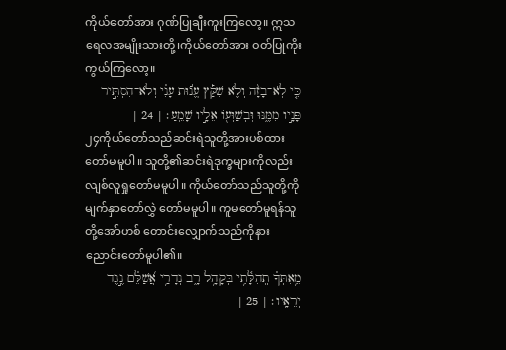ကိုယ်တော်အား ဂုဏ်ပြုချီးကူးကြလော့။ ဣသရေလအမျိုးသားတို့၊ကိုယ်တော်အား ဝတ်ပြုကိုးကွယ်ကြလော့။
כִּ֤י לֹֽא־בָזָ֨ה וְלֹ֪א שִׁקַּ֡ץ עֱנ֬וּת עָנִ֗י וְלֹא־הִסְתִּ֣יר פָּנָ֣יו מִמֶּ֑נּוּ וּֽבְשַׁוְּע֖וֹ אֵלָ֣יו שָׁמֵֽעַ׃ | 24 |
၂၄ကိုယ်တော်သည်ဆင်းရဲသူတို့အားပစ်ထား တော်မမူပါ။ သူတို့၏ဆင်းရဲဒုက္ခများကိုလည်း လျစ်လူရှုတော်မမူပါ။ ကိုယ်တော်သည်သူတို့ကိုမျက်နှာတော်လွှဲ တော်မမူပါ။ ကူမတော်မူရန်သူတို့အော်ဟစ် တောင်းလျှောက်သည်ကိုနားညောင်းတော်မူပါ၏။
מֵ֥אִתְּךָ֗ תְֽהִלָּ֫תִ֥י בְּקָהָ֥ל רָ֑ב נְדָרַ֥י אֲ֝שַׁלֵּ֗ם נֶ֣גֶד יְרֵאָֽיו׃ | 25 |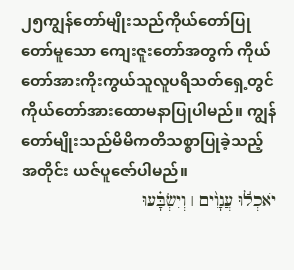၂၅ကျွန်တော်မျိုးသည်ကိုယ်တော်ပြုတော်မူသော ကျေးဇူးတော်အတွက် ကိုယ်တော်အားကိုးကွယ်သူလူပရိသတ်ရှေ့တွင် ကိုယ်တော်အားထောမနာပြုပါမည်။ ကျွန်တော်မျိုးသည်မိမိကတိသစ္စာပြုခဲ့သည့် အတိုင်း ယဇ်ပူဇော်ပါမည်။
יֹאכְל֬וּ עֲנָוִ֨ים ׀ וְיִשְׂבָּ֗עוּ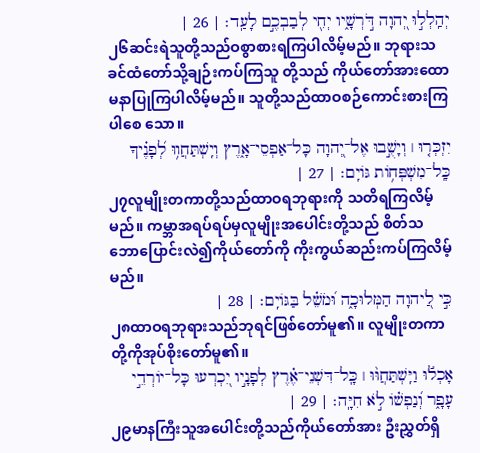יְהַֽלְל֣וּ יְ֭הוָה דֹּ֣רְשָׁ֑יו יְחִ֖י לְבַבְכֶ֣ם לָעַֽד׃ | 26 |
၂၆ဆင်းရဲသူတို့သည်ဝစွာစားရကြပါလိမ့်မည်။ ဘုရားသခင်ထံတော်သို့ချဉ်းကပ်ကြသူ တို့သည် ကိုယ်တော်အားထောမနာပြုကြပါလိမ့်မည်။ သူတို့သည်ထာဝစဉ်ကောင်းစားကြပါစေ သော။
יִזְכְּר֤וּ ׀ וְיָשֻׁ֣בוּ אֶל־יְ֭הוָה כָּל־אַפְסֵי־אָ֑רֶץ וְיִֽשְׁתַּחֲו֥וּ לְ֝פָנֶ֗יךָ כָּֽל־מִשְׁפְּח֥וֹת גּוֹיִֽם׃ | 27 |
၂၇လူမျိုးတကာတို့သည်ထာဝရဘုရားကို သတိရကြလိမ့်မည်။ ကမ္ဘာအရပ်ရပ်မှလူမျိုးအပေါင်းတို့သည် စိတ်သဘောပြောင်းလဲ၍ကိုယ်တော်ကို ကိုးကွယ်ဆည်းကပ်ကြလိမ့်မည်။
כִּ֣י לַ֭יהוָה הַמְּלוּכָ֑ה וּ֝מֹשֵׁ֗ל בַּגּוֹיִֽם׃ | 28 |
၂၈ထာဝရဘုရားသည်ဘုရင်ဖြစ်တော်မူ၏။ လူမျိုးတကာတို့ကိုအုပ်စိုးတော်မူ၏။
אָכְל֬וּ וַיִּֽשְׁתַּחֲוּ֨וּ ׀ כָּֽל־דִּשְׁנֵי־אֶ֗רֶץ לְפָנָ֣יו יִ֭כְרְעוּ כָּל־יוֹרְדֵ֣י עָפָ֑ר וְ֝נַפְשׁ֗וֹ לֹ֣א חִיָּֽה׃ | 29 |
၂၉မာနကြီးသူအပေါင်းတို့သည်ကိုယ်တော်အား ဦးညွှတ်ရှိ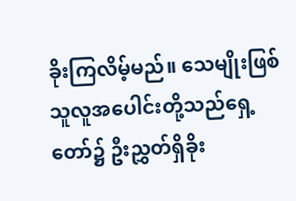ခိုးကြလိမ့်မည်။ သေမျိုးဖြစ်သူလူအပေါင်းတို့သည်ရှေ့တော်၌ ဦးညွှတ်ရှိခိုး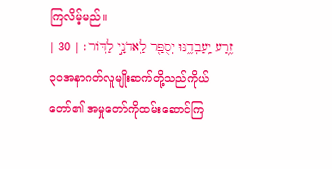ကြလိမ့်မည်။
זֶ֥רַע יַֽעַבְדֶ֑נּוּ יְסֻפַּ֖ר לַֽאדֹנָ֣י לַדּֽוֹר׃ | 30 |
၃၀အနာဂတ်လူမျိုးဆက်တို့သည်ကိုယ်တော်၏ အမှုတော်ကိုထမ်းဆောင်ကြ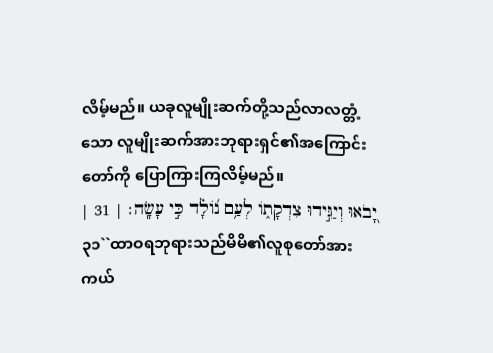လိမ့်မည်။ ယခုလူမျိုးဆက်တို့သည်လာလတ္တံ့သော လူမျိုးဆက်အားဘုရားရှင်၏အကြောင်း တော်ကို ပြောကြားကြလိမ့်မည်။
יָ֭בֹאוּ וְיַגִּ֣ידוּ צִדְקָת֑וֹ לְעַ֥ם נ֝וֹלָ֗ד כִּ֣י עָשָֽׂה׃ | 31 |
၃၁``ထာဝရဘုရားသည်မိမိ၏လူစုတော်အား ကယ်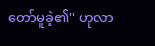တော်မူခဲ့၏'' ဟုလာ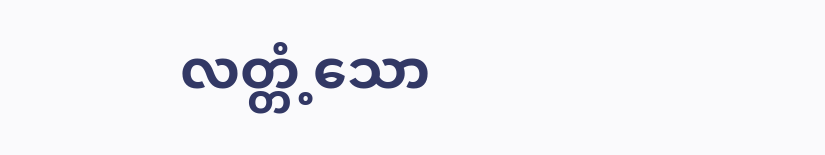လတ္တံ့သော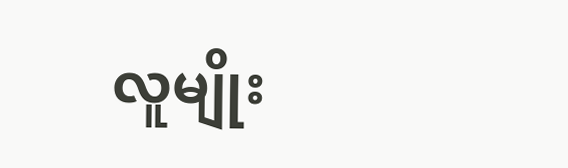လူမျိုး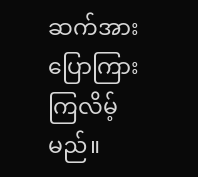ဆက်အားပြောကြားကြလိမ့်မည်။